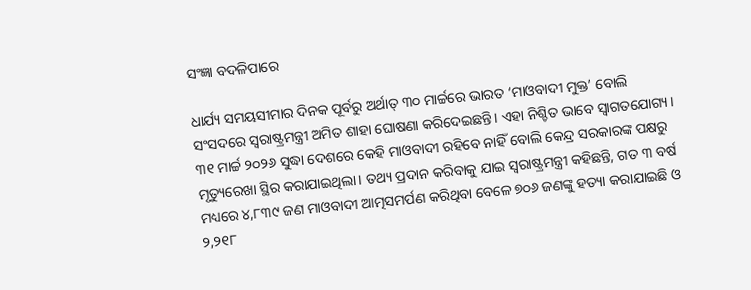ସଂଜ୍ଞା ବଦଳିପାରେ

ଧାର୍ଯ୍ୟ ସମୟସୀମାର ଦିନକ ପୂର୍ବରୁ ଅର୍ଥାତ୍‌ ୩୦ ମାର୍ଚ୍ଚରେ ଭାରତ ‘ମାଓବାଦୀ ମୁକ୍ତ’ ବୋଲି ସଂସଦରେ ସ୍ବରାଷ୍ଟ୍ରମନ୍ତ୍ରୀ ଅମିତ ଶାହା ଘୋଷଣା କରିଦେଇଛନ୍ତି। ଏହା ନିଶ୍ଚିତ ଭାବେ ସ୍ବାଗତଯୋଗ୍ୟ। ୩୧ ମାର୍ଚ୍ଚ ୨୦୨୬ ସୁଦ୍ଧା ଦେଶରେ କେହି ମାଓବାଦୀ ରହିବେ ନାହିଁ ବୋଲି କେନ୍ଦ୍ର ସରକାରଙ୍କ ପକ୍ଷରୁ ମୃତ୍ୟୁରେଖା ସ୍ଥିର କରାଯାଇଥିଲା। ତଥ୍ୟ ପ୍ରଦାନ କରିବାକୁ ଯାଇ ସ୍ବରାଷ୍ଟ୍ରମନ୍ତ୍ରୀ କହିଛନ୍ତି, ଗତ ୩ ବର୍ଷ ମଧ୍ୟରେ ୪,୮୩୯ ଜଣ ମାଓବାଦୀ ଆତ୍ମସମର୍ପଣ କରିଥିବା ବେଳେ ୭୦୬ ଜଣଙ୍କୁ ହତ୍ୟା କରାଯାଇଛି ଓ ୨,୨୧୮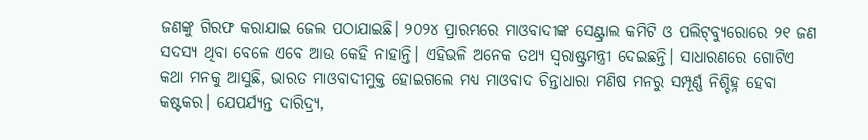ଜଣଙ୍କୁ ଗିରଫ କରାଯାଇ ଜେଲ ପଠାଯାଇଛି। ୨୦୨୪ ପ୍ରାରମ୍ଭରେ ମାଓବାଦୀଙ୍କ ସେଣ୍ଟ୍ରାଲ କମିଟି ଓ ପଲିଟ୍‌ବ୍ୟୁରୋରେ ୨୧ ଜଣ ସଦସ୍ୟ ଥିବା ବେଳେ ଏବେ ଆଉ କେହି ନାହାନ୍ତି। ଏହିଭଳି ଅନେକ ତଥ୍ୟ ସ୍ବରାଷ୍ଟ୍ରମନ୍ତ୍ରୀ ଦେଇଛନ୍ତି। ସାଧାରଣରେ ଗୋଟିଏ କଥା ମନକୁ ଆସୁଛି, ଭାରତ ମାଓବାଦୀମୁକ୍ତ ହୋଇଗଲେ ମଧ୍ୟ ମାଓବାଦ ଚିନ୍ତାଧାରା ମଣିଷ ମନରୁ ସମ୍ପୂର୍ଣ୍ଣ ନିଶ୍ଚିହ୍ନ ହେବା କଷ୍ଟକର। ଯେପର୍ଯ୍ୟନ୍ତ ଦାରିଦ୍ର୍ୟ,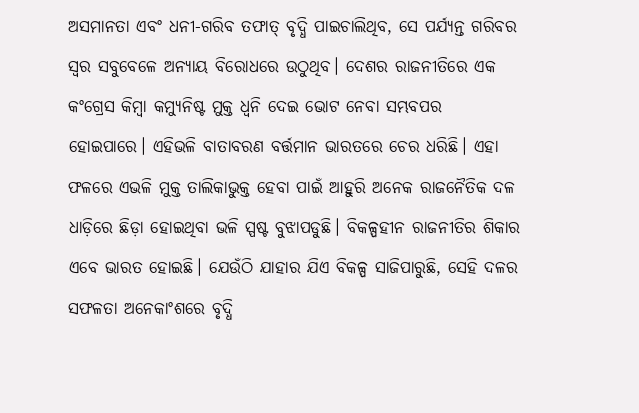ଅସମାନତା ଏବଂ ଧନୀ-ଗରିବ ତଫାତ୍‌ ବୃଦ୍ଧି ପାଇଚାଲିଥିବ, ସେ ପର୍ଯ୍ୟନ୍ତ ଗରିବର ସ୍ବର ସବୁବେଳେ ଅନ୍ୟାୟ ବିରୋଧରେ ଉଠୁଥିବ। ଦେଶର ରାଜନୀତିରେ ଏକ କଂଗ୍ରେସ କିମ୍ବା କମ୍ୟୁନିଷ୍ଟ ମୁକ୍ତ ଧ୍ୱନି ଦେଇ ଭୋଟ ନେବା ସମ୍ଭବପର ହୋଇପାରେ। ଏହିଭଳି ବାତାବରଣ ବର୍ତ୍ତମାନ ଭାରତରେ ଚେର ଧରିଛି। ଏହା ଫଳରେ ଏଭଳି ମୁକ୍ତ ତାଲିକାଭୁକ୍ତ ହେବା ପାଇଁ ଆହୁରି ଅନେକ ରାଜନୈତିକ ଦଳ ଧାଡ଼ିରେ ଛିଡ଼ା ହୋଇଥିବା ଭଳି ସ୍ପଷ୍ଟ ବୁଝାପଡୁଛି। ବିକଳ୍ପହୀନ ରାଜନୀତିର ଶିକାର ଏବେ ଭାରତ ହୋଇଛି। ଯେଉଁଠି ଯାହାର ଯିଏ ବିକଳ୍ପ ସାଜିପାରୁଛି, ସେହି ଦଳର ସଫଳତା ଅନେକାଂଶରେ ବୃଦ୍ଧି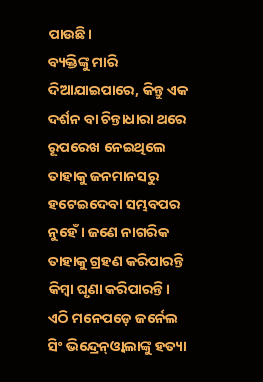ପାଉଛି।
ବ୍ୟକ୍ତିଙ୍କୁ ମାରି ଦିଆଯାଇପାରେ, କିନ୍ତୁ ଏକ ଦର୍ଶନ ବା ଚିନ୍ତାଧାରା ଥରେ ରୂପରେଖ ନେଇଥିଲେ ତାହାକୁ ଜନମାନସରୁ ହଟେଇଦେବା ସମ୍ଭବପର ନୁହେଁ। ଜଣେ ନାଗରିକ ତାହାକୁ ଗ୍ରହଣ କରିପାରନ୍ତି କିମ୍ବା ଘୃଣା କରିପାରନ୍ତି। ଏଠି ମନେପଡ଼େ ଜର୍ନେଲ ସିଂ ଭିନ୍ଦ୍ରେନ୍‌ଓ୍ବାଲାଙ୍କୁ ହତ୍ୟା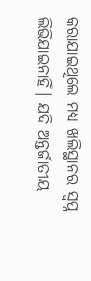କରାଯାଇଥିଲେ ମଧ୍ୟ ଖଲିସ୍ଥାନର ସ୍ବପ୍ନ ଲିଭିଯାଇନାହିଁ। ଯଦି ଅନ୍ତର୍ଜାତୀୟ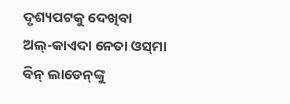ଦୃଶ୍ୟପଟକୁ ଦେଖିବା ଅଲ୍‌-କାଏଦା ନେତା ଓସ୍‌ମା ବିନ୍‌ ଲାଡେନ୍‌ଙ୍କୁ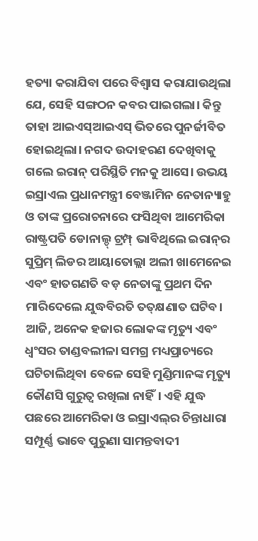ହତ୍ୟା କରାଯିବା ପରେ ବିଶ୍ୱାସ କରାଯାଉଥିଲା ଯେ, ସେହି ସଙ୍ଗଠନ କବର ପାଇଗଲା। କିନ୍ତୁ ତାହା ଆଇଏସ୍‌ଆଇଏସ୍‌ ଭିତରେ ପୁନର୍ଜୀବିତ ହୋଇଥିଲା। ନଗଦ ଉଦାହରଣ ଦେଖିବାକୁ ଗଲେ ଇରାନ୍‌ ପରିସ୍ଥିତି ମନକୁ ଆସେ। ଉଭୟ ଇସ୍ରାଏଲ ପ୍ରଧାନମନ୍ତ୍ରୀ ବେଞ୍ଜାମିନ ନେତାନ୍ୟାହୁ ଓ ତାଙ୍କ ପ୍ରରୋଚନାରେ ଫସିଥିବା ଆମେରିକା ରାଷ୍ଟ୍ରପତି ଡୋନାଲ୍ଡ୍‌ ଟ୍ରମ୍ପ୍‌ ଭାବିଥିଲେ ଇରାନ୍‌ର ସୁପ୍ରିମ୍‌ ଲିଡର ଆୟାତୋଲ୍ଲା ଅଲୀ ଖାମେନେଇ ଏବଂ ହାତଗଣତି ବଡ଼ ନେତାଙ୍କୁ ପ୍ରଥମ ଦିନ ମାରିଦେଲେ ଯୁଦ୍ଧବିରତି ତତ୍‌କ୍ଷଣାତ ଘଟିବ। ଆଜି, ଅନେକ ହଜାର ଲୋକଙ୍କ ମୃତ୍ୟୁ ଏବଂ ଧ୍ୱଂସର ତାଣ୍ଡବଲୀଳା ସମଗ୍ର ମଧ୍ୟପ୍ରାଚ୍ୟରେ ଘଟିଚାଲିଥିବା ବେଳେ ସେହି ମୁଣ୍ଡିମାନଙ୍କ ମୃତ୍ୟୁ କୌଣସି ଗୁରୁତ୍ୱ ରଖିଲା ନାହିଁ। ଏହି ଯୁଦ୍ଧ ପଛରେ ଆମେରିକା ଓ ଇସ୍ରାଏଲ୍‌ର ଚିନ୍ତାଧାରା ସମ୍ପୂର୍ଣ୍ଣ ଭାବେ ପୁରୁଣା ସାମନ୍ତବାଦୀ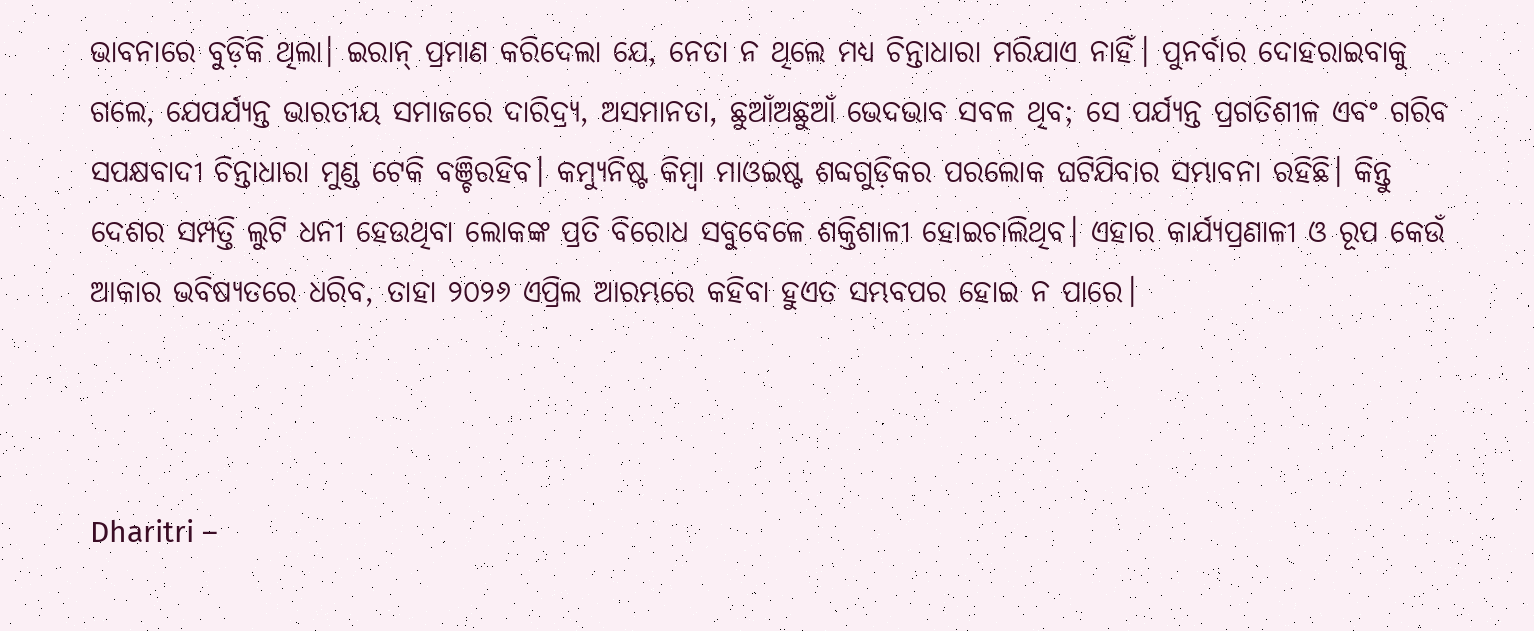ଭାବନାରେ ବୁଡ଼ିକି ଥିଲା। ଇରାନ୍‌ ପ୍ରମାଣ କରିଦେଲା ଯେ, ନେତା ନ ଥିଲେ ମଧ୍ୟ ଚିନ୍ତାଧାରା ମରିଯାଏ ନାହିଁ। ପୁନର୍ବାର ଦୋହରାଇବାକୁ ଗଲେ, ଯେପର୍ଯ୍ୟନ୍ତ ଭାରତୀୟ ସମାଜରେ ଦାରିଦ୍ର୍ୟ, ଅସମାନତା, ଛୁଆଁଅଛୁଆଁ ଭେଦଭାବ ସବଳ ଥିବ; ସେ ପର୍ଯ୍ୟନ୍ତ ପ୍ରଗତିଶୀଳ ଏବଂ ଗରିବ ସପକ୍ଷବାଦୀ ଚିନ୍ତାଧାରା ମୁଣ୍ଡ ଟେକି ବଞ୍ଚିରହିବ। କମ୍ୟୁନିଷ୍ଟ କିମ୍ବା ମାଓଇଷ୍ଟ ଶବ୍ଦଗୁଡ଼ିକର ପରଲୋକ ଘଟିଯିବାର ସମ୍ଭାବନା ରହିଛି। କିନ୍ତୁ ଦେଶର ସମ୍ପତ୍ତି ଲୁଟି ଧନୀ ହେଉଥିବା ଲୋକଙ୍କ ପ୍ରତି ବିରୋଧ ସବୁବେଳେ ଶକ୍ତିଶାଳୀ ହୋଇଚାଲିଥିବ। ଏହାର କାର୍ଯ୍ୟପ୍ରଣାଳୀ ଓ ରୂପ କେଉଁ ଆକାର ଭବିଷ୍ୟତରେ ଧରିବ, ତାହା ୨୦୨୬ ଏପ୍ରିଲ ଆରମ୍ଭରେ କହିବା ହୁଏତ ସମ୍ଭବପର ହୋଇ ନ ପାରେ।



Dharitri –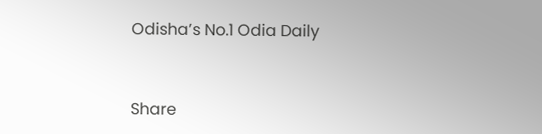Odisha’s No.1 Odia Daily



Share